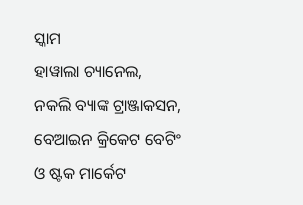ସ୍କାମ
ହାୱାଲା ଚ୍ୟାନେଲ, ନକଲି ବ୍ୟାଙ୍କ ଟ୍ରାଞ୍ଜାକସନ, ବେଆଇନ କ୍ରିକେଟ ବେଟିଂ ଓ ଷ୍ଟକ ମାର୍କେଟ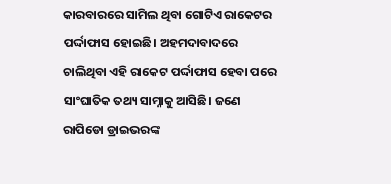କାରବାରରେ ସାମିଲ ଥିବା ଗୋଟିଏ ରାକେଟର ପର୍ଦ୍ଦାଫାସ ହୋଇଛି। ଅହମଦାବାଦରେ ଚାଲିଥିବା ଏହି ରାକେଟ ପର୍ଦ୍ଦାଫାସ ହେବା ପରେ ସାଂଘାତିକ ତଥ୍ୟ ସାମ୍ନାକୁ ଆସିଛି। ଜଣେ ରାପିଡୋ ଡ୍ରାଇଭରଙ୍କ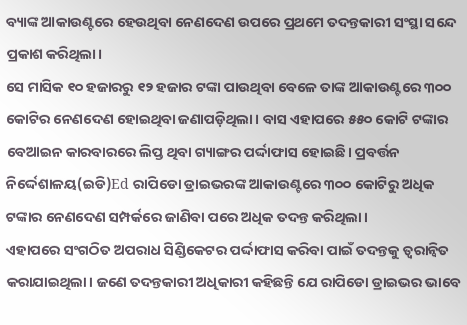ବ୍ୟାଙ୍କ ଆକାଉଣ୍ଟରେ ହେଉଥିବା ନେଣଦେଣ ଉପରେ ପ୍ରଥମେ ତଦନ୍ତକାରୀ ସଂସ୍ଥା ସନ୍ଦେ ପ୍ରକାଶ କରିଥିଲା।
ସେ ମାସିକ ୧୦ ହଜାରରୁ ୧୨ ହଜାର ଟଙ୍କା ପାଉଥିବା ବେଳେ ତାଙ୍କ ଆକାଉଣ୍ଟରେ ୩୦୦ କୋଟିର ନେଣଦେଣ ହୋଇଥିବା ଜଣାପଡ଼ିଥିଲା। ବାସ ଏହାପରେ ୫୫୦ କୋଟି ଟଙ୍କାର ବେଆଇନ କାରବାରରେ ଲିପ୍ତ ଥିବା ଗ୍ୟାଙ୍ଗର ପର୍ଦ୍ଦାଫାସ ହୋଇଛି। ପ୍ରବର୍ତ୍ତନ ନିର୍ଦ୍ଦେଶାଳୟ(ଇଡି)Ed ରାପିଡୋ ଡ୍ରାଇଭରଙ୍କ ଆକାଉଣ୍ଟରେ ୩୦୦ କୋଟିରୁ ଅଧିକ ଟଙ୍କାର ନେଣଦେଣ ସମ୍ପର୍କରେ ଜାଣିବା ପରେ ଅଧିକ ତଦନ୍ତ କରିଥିଲା।
ଏହାପରେ ସଂଗଠିତ ଅପରାଧ ସିଣ୍ଡିକେଟର ପର୍ଦ୍ଦାଫାସ କରିବା ପାଇଁ ତଦନ୍ତକୁ ତ୍ୱରାନ୍ୱିତ କରାଯାଇଥିଲା। ଜଣେ ତଦନ୍ତକାରୀ ଅଧିକାରୀ କହିଛନ୍ତି ଯେ ରାପିଡୋ ଡ୍ରାଇଭର ଭାବେ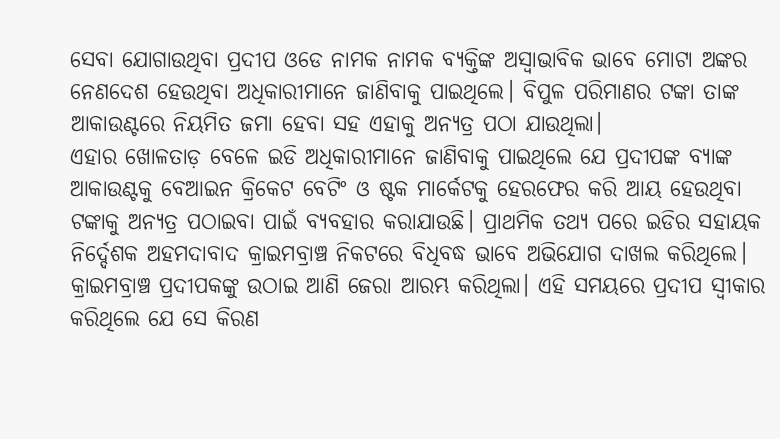ସେବା ଯୋଗାଉଥିବା ପ୍ରଦୀପ ଓଡେ ନାମକ ନାମକ ବ୍ୟକ୍ତିଙ୍କ ଅସ୍ୱାଭାବିକ ଭାବେ ମୋଟା ଅଙ୍କର ନେଣଦେଶ ହେଉଥିବା ଅଧିକାରୀମାନେ ଜାଣିବାକୁ ପାଇଥିଲେ। ବିପୁଳ ପରିମାଣର ଟଙ୍କା ତାଙ୍କ ଆକାଉଣ୍ଟରେ ନିୟମିତ ଜମା ହେବା ସହ ଏହାକୁ ଅନ୍ୟତ୍ର ପଠା ଯାଉଥିଲା।
ଏହାର ଖୋଳତାଡ଼ ବେଳେ ଇଡି ଅଧିକାରୀମାନେ ଜାଣିବାକୁ ପାଇଥିଲେ ଯେ ପ୍ରଦୀପଙ୍କ ବ୍ୟାଙ୍କ ଆକାଉଣ୍ଟକୁ ବେଆଇନ କ୍ରିକେଟ ବେଟିଂ ଓ ଷ୍ଟକ ମାର୍କେଟକୁ ହେରଫେର କରି ଆୟ ହେଉଥିବା ଟଙ୍କାକୁ ଅନ୍ୟତ୍ର ପଠାଇବା ପାଇଁ ବ୍ୟବହାର କରାଯାଉଛି। ପ୍ରାଥମିକ ତଥ୍ୟ ପରେ ଇଡିର ସହାୟକ ନିର୍ଦ୍ଦେଶକ ଅହମଦାବାଦ କ୍ରାଇମବ୍ରାଞ୍ଚ ନିକଟରେ ବିଧିବଦ୍ଧ ଭାବେ ଅଭିଯୋଗ ଦାଖଲ କରିଥିଲେ।
କ୍ରାଇମବ୍ରାଞ୍ଚ ପ୍ରଦୀପକଙ୍କୁ ଉଠାଇ ଆଣି ଜେରା ଆରମ୍ଭ କରିଥିଲା। ଏହି ସମୟରେ ପ୍ରଦୀପ ସ୍ୱୀକାର କରିଥିଲେ ଯେ ସେ କିରଣ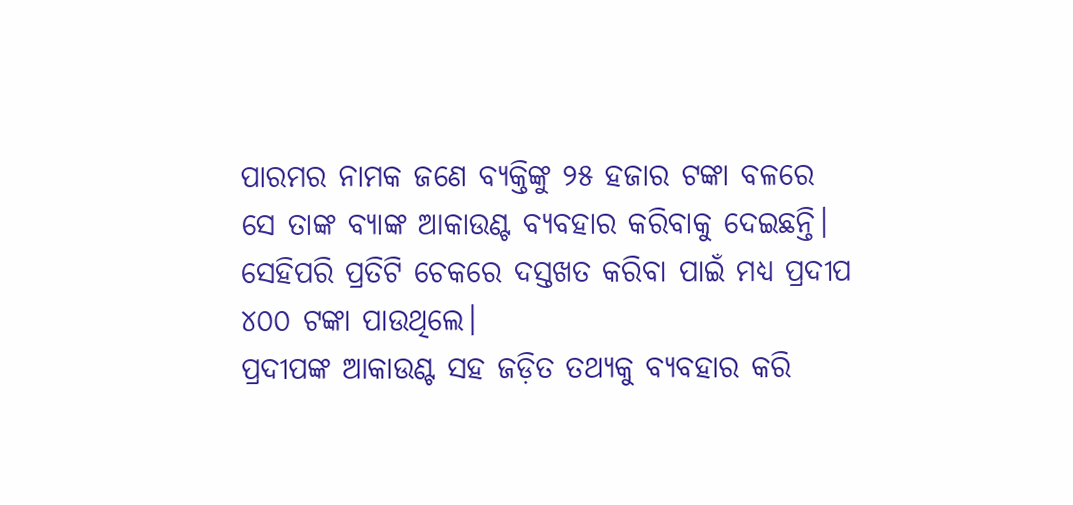ପାରମର ନାମକ ଜଣେ ବ୍ୟକ୍ତିଙ୍କୁ ୨୫ ହଜାର ଟଙ୍କା ବଳରେ ସେ ତାଙ୍କ ବ୍ୟାଙ୍କ ଆକାଉଣ୍ଟ ବ୍ୟବହାର କରିବାକୁ ଦେଇଛନ୍ତି। ସେହିପରି ପ୍ରତିଟି ଚେକରେ ଦସ୍ତଖତ କରିବା ପାଇଁ ମଧ୍ୟ ପ୍ରଦୀପ ୪୦୦ ଟଙ୍କା ପାଉଥିଲେ।
ପ୍ରଦୀପଙ୍କ ଆକାଉଣ୍ଟ ସହ ଜଡ଼ିତ ତଥ୍ୟକୁ ବ୍ୟବହାର କରି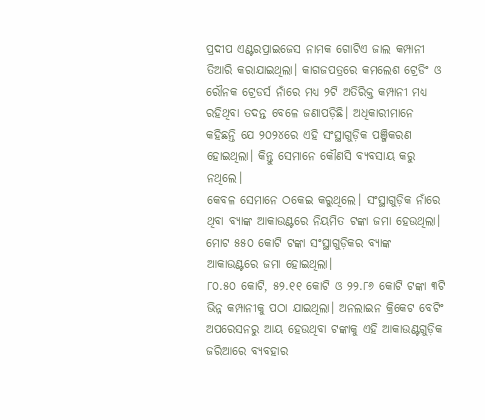ପ୍ରଦୀପ ଏଣ୍ଟରପ୍ରାଇଜେସ ନାମକ ଗୋଟିଏ ଜାଲ କମ୍ପାନୀ ତିଆରି କରାଯାଇଥିଲା। କାଗଜପତ୍ରରେ କମଲେଶ ଟ୍ରେଡିଂ ଓ ରୌନକ ଟ୍ରେଡର୍ସ ନାଁରେ ମଧ୍ୟ ୨ଟି ଅତିରିକ୍ତ କମ୍ପାନୀ ମଧ୍ୟ ରହିଥିବା ତଦନ୍ତ ବେଳେ ଜଣାପଡ଼ିଛି। ଅଧିକାରୀମାନେ କହିଛନ୍ତି ଯେ ୨୦୨୪ରେ ଏହି ସଂସ୍ଥାଗୁଡ଼ିକ ପଞ୍ଜିକରଣ ହୋଇଥିଲା। କିନ୍ତୁ ସେମାନେ କୌଣସି ବ୍ୟବସାୟ କରୁ ନଥିଲେ।
କେବଳ ସେମାନେ ଠକେଇ କରୁଥିଲେ। ସଂସ୍ଥାଗୁଡ଼ିକ ନାଁରେ ଥିବା ବ୍ୟାଙ୍କ ଆକାଉଣ୍ଟରେ ନିୟମିତ ଟଙ୍କା ଜମା ହେଉଥିଲା। ମୋଟ ୫୫୦ କୋଟି ଟଙ୍କା ସଂସ୍ଥାଗୁଡ଼ିକର ବ୍ୟାଙ୍କ ଆକାଉଣ୍ଟରେ ଜମା ହୋଇଥିଲା।
୮୦.୫୦ କୋଟି, ୫୨.୧୧ କୋଟି ଓ ୨୨.୮୬ କୋଟି ଟଙ୍କା ୩ଟି ଭିନ୍ନ କମ୍ପାନୀକୁ ପଠା ଯାଇଥିଲା। ଅନଲାଇନ କ୍ରିକେଟ ବେଟିଂ ଅପରେସନରୁ ଆୟ ହେଉଥିବା ଟଙ୍କାକୁ ଏହି ଆକାଉଣ୍ଟଗୁଡ଼ିକ ଜରିଆରେ ବ୍ୟବହାର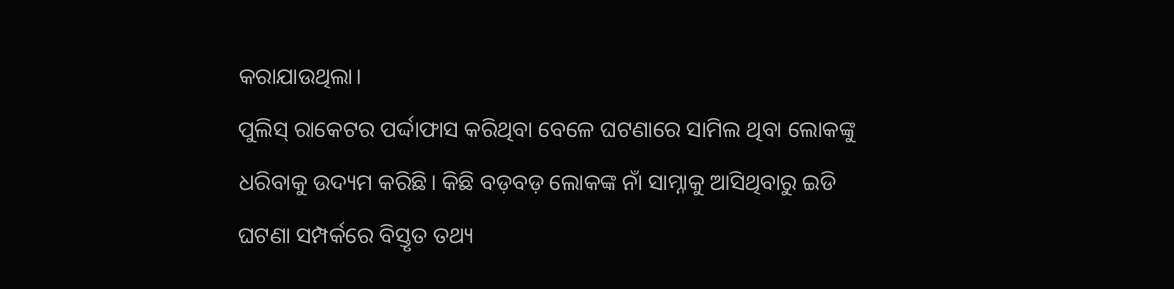କରାଯାଉଥିଲା।
ପୁଲିସ୍ ରାକେଟର ପର୍ଦ୍ଦାଫାସ କରିଥିବା ବେଳେ ଘଟଣାରେ ସାମିଲ ଥିବା ଲୋକଙ୍କୁ ଧରିବାକୁ ଉଦ୍ୟମ କରିଛି। କିଛି ବଡ଼ବଡ଼ ଲୋକଙ୍କ ନାଁ ସାମ୍ନାକୁ ଆସିଥିବାରୁ ଇଡି ଘଟଣା ସମ୍ପର୍କରେ ବିସ୍ତୃତ ତଥ୍ୟ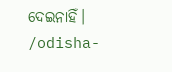ଦେଇନାହିଁ।
/odisha-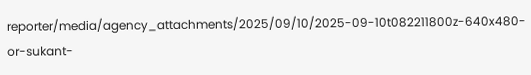reporter/media/agency_attachments/2025/09/10/2025-09-10t082211800z-640x480-or-sukant-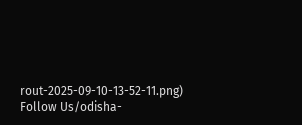rout-2025-09-10-13-52-11.png)
Follow Us/odisha-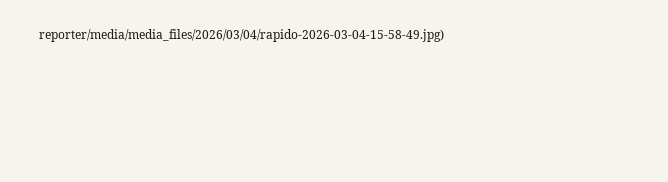reporter/media/media_files/2026/03/04/rapido-2026-03-04-15-58-49.jpg)